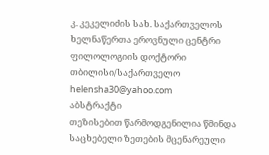კ. კეკელიძის სახ. საქართველოს ხელნაწერთა ეროვნული ცენტრი
ფილოლოგიის დოქტორი
თბილისი/საქართველო
helensha30@yahoo.com
აბსტრაქტი
თეზისებით წარმოდგენილია წმინდა საცხებელი ზეთების მცენარეული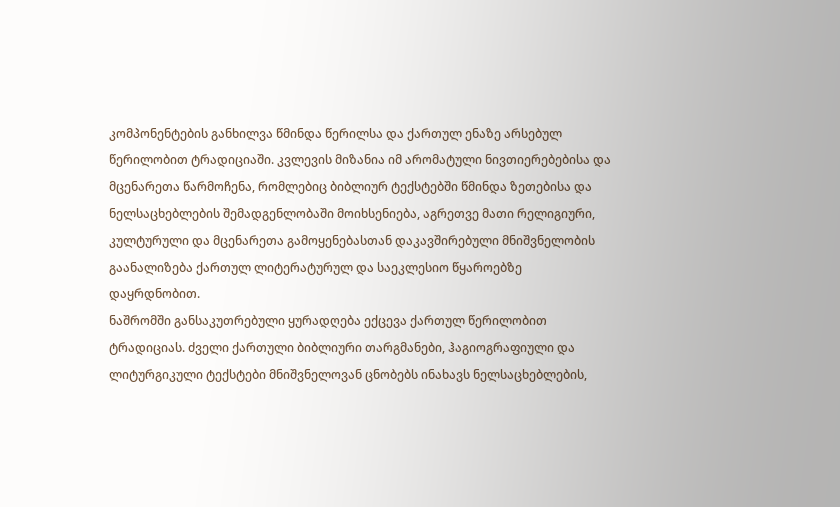კომპონენტების განხილვა წმინდა წერილსა და ქართულ ენაზე არსებულ წერილობით ტრადიციაში. კვლევის მიზანია იმ არომატული ნივთიერებებისა და მცენარეთა წარმოჩენა, რომლებიც ბიბლიურ ტექსტებში წმინდა ზეთებისა და ნელსაცხებლების შემადგენლობაში მოიხსენიება, აგრეთვე მათი რელიგიური, კულტურული და მცენარეთა გამოყენებასთან დაკავშირებული მნიშვნელობის გაანალიზება ქართულ ლიტერატურულ და საეკლესიო წყაროებზე დაყრდნობით.
ნაშრომში განსაკუთრებული ყურადღება ექცევა ქართულ წერილობით ტრადიციას. ძველი ქართული ბიბლიური თარგმანები, ჰაგიოგრაფიული და ლიტურგიკული ტექსტები მნიშვნელოვან ცნობებს ინახავს ნელსაცხებლების,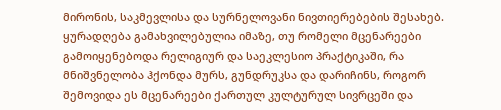მირონის, საკმევლისა და სურნელოვანი ნივთიერებების შესახებ. ყურადღება გამახვილებულია იმაზე, თუ რომელი მცენარეები გამოიყენებოდა რელიგიურ და საეკლესიო პრაქტიკაში, რა მნიშვნელობა ჰქონდა მურს, გუნდრუკსა და დარიჩინს, როგორ შემოვიდა ეს მცენარეები ქართულ კულტურულ სივრცეში და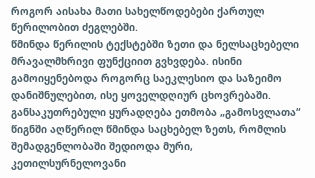როგორ აისახა მათი სახელწოდებები ქართულ წერილობით ძეგლებში.
წმინდა წერილის ტექსტებში ზეთი და ნელსაცხებელი მრავალმხრივი ფუნქციით გვხვდება. ისინი გამოიყენებოდა როგორც საეკლესიო და საზეიმო დანიშნულებით, ისე ყოველდღიურ ცხოვრებაში. განსაკუთრებული ყურადღება ეთმობა „გამოსვლათა“ წიგნში აღწერილ წმინდა საცხებელ ზეთს, რომლის შემადგენლობაში შედიოდა მური, კეთილსურნელოვანი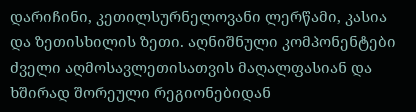დარიჩინი, კეთილსურნელოვანი ლერწამი, კასია და ზეთისხილის ზეთი. აღნიშნული კომპონენტები ძველი აღმოსავლეთისათვის მაღალფასიან და ხშირად შორეული რეგიონებიდან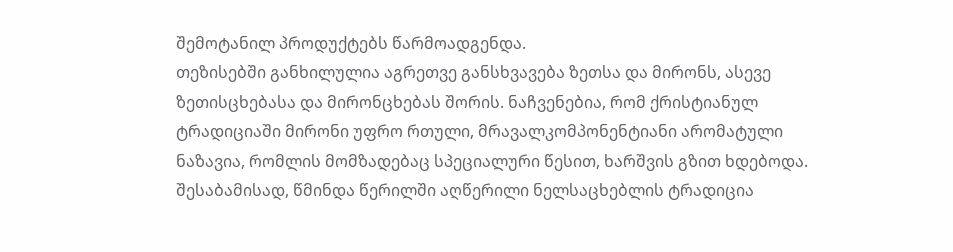შემოტანილ პროდუქტებს წარმოადგენდა.
თეზისებში განხილულია აგრეთვე განსხვავება ზეთსა და მირონს, ასევე ზეთისცხებასა და მირონცხებას შორის. ნაჩვენებია, რომ ქრისტიანულ ტრადიციაში მირონი უფრო რთული, მრავალკომპონენტიანი არომატული ნაზავია, რომლის მომზადებაც სპეციალური წესით, ხარშვის გზით ხდებოდა. შესაბამისად, წმინდა წერილში აღწერილი ნელსაცხებლის ტრადიცია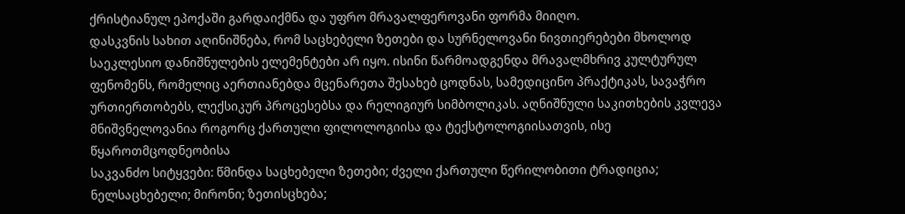ქრისტიანულ ეპოქაში გარდაიქმნა და უფრო მრავალფეროვანი ფორმა მიიღო.
დასკვნის სახით აღინიშნება, რომ საცხებელი ზეთები და სურნელოვანი ნივთიერებები მხოლოდ საეკლესიო დანიშნულების ელემენტები არ იყო. ისინი წარმოადგენდა მრავალმხრივ კულტურულ ფენომენს, რომელიც აერთიანებდა მცენარეთა შესახებ ცოდნას, სამედიცინო პრაქტიკას, სავაჭრო ურთიერთობებს, ლექსიკურ პროცესებსა და რელიგიურ სიმბოლიკას. აღნიშნული საკითხების კვლევა მნიშვნელოვანია როგორც ქართული ფილოლოგიისა და ტექსტოლოგიისათვის, ისე წყაროთმცოდნეობისა
საკვანძო სიტყვები: წმინდა საცხებელი ზეთები; ძველი ქართული წერილობითი ტრადიცია; ნელსაცხებელი; მირონი; ზეთისცხება;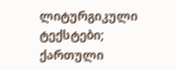ლიტურგიკული ტექსტები; ქართული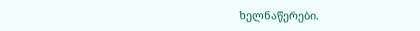ხელნაწერები.